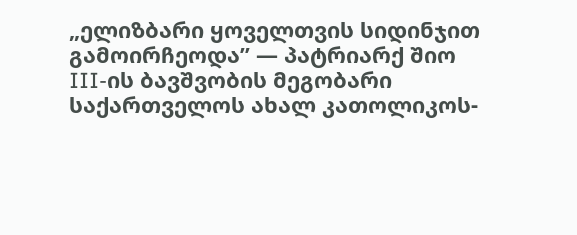„ელიზბარი ყოველთვის სიდინჯით გამოირჩეოდა” — პატრიარქ შიო III-ის ბავშვობის მეგობარი საქართველოს ახალ კათოლიკოს-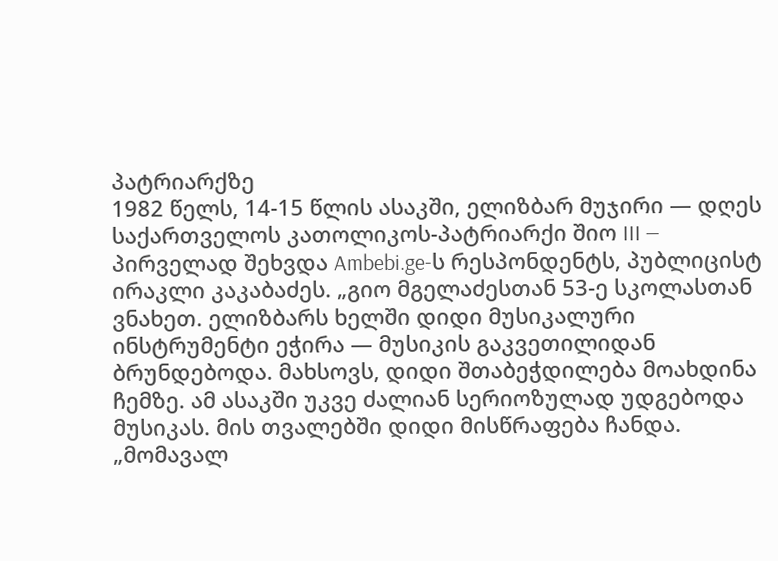პატრიარქზე
1982 წელს, 14-15 წლის ასაკში, ელიზბარ მუჯირი — დღეს საქართველოს კათოლიკოს-პატრიარქი შიო III — პირველად შეხვდა Ambebi.ge-ს რესპონდენტს, პუბლიცისტ ირაკლი კაკაბაძეს. „გიო მგელაძესთან 53-ე სკოლასთან ვნახეთ. ელიზბარს ხელში დიდი მუსიკალური ინსტრუმენტი ეჭირა — მუსიკის გაკვეთილიდან ბრუნდებოდა. მახსოვს, დიდი შთაბეჭდილება მოახდინა ჩემზე. ამ ასაკში უკვე ძალიან სერიოზულად უდგებოდა მუსიკას. მის თვალებში დიდი მისწრაფება ჩანდა. „მომავალ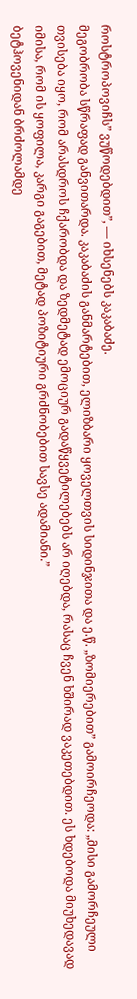როსტროპოვიჩს” ვუწოდებდით”, — იხსენებს კაკაბაძე.
მეგობრობა სწრაფად განვითარდა. კაკაბაძის განმარტებით, ელიზბარი ყოველთვის სიდინჯითა და ე.წ. „ზომიერებით” გამოირჩეოდა: „მისი გამორჩეული თვისება იყო, რომ არასდროს ჩქარობდა და ზედმეტად ემოციურ გადაწყვეტილებებს არ იღებდა, რასაც ჩვენ ხშირად ვაკეთებდით. ეს ხდებოდა მიუხედავად იმისა, რომ ის ყოფილა, კარგი გაგებით, მეტად პოზიტიური გრძნობებით სავსე ადამიანი.”
ბეტჰოვენიდან ბრძოლამდე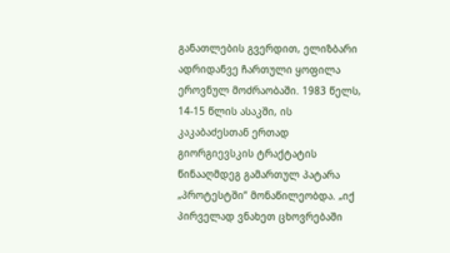განათლების გვერდით, ელიზბარი ადრიდანვე ჩართული ყოფილა ეროვნულ მოძრაობაში. 1983 წელს, 14-15 წლის ასაკში, ის კაკაბაძესთან ერთად გიორგიევსკის ტრაქტატის წინააღმდეგ გამართულ პატარა „პროტესტში” მონაწილეობდა. „იქ პირველად ვნახეთ ცხოვრებაში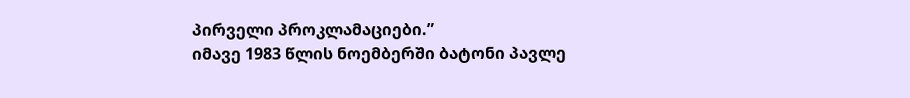პირველი პროკლამაციები.”
იმავე 1983 წლის ნოემბერში ბატონი პავლე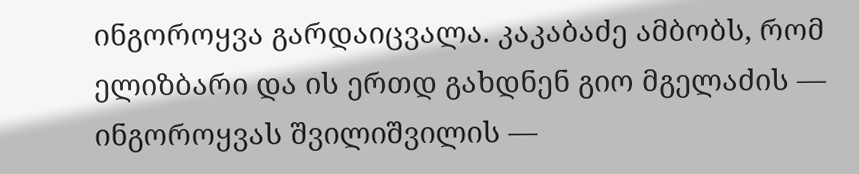ინგოროყვა გარდაიცვალა. კაკაბაძე ამბობს, რომ ელიზბარი და ის ერთდ გახდნენ გიო მგელაძის — ინგოროყვას შვილიშვილის —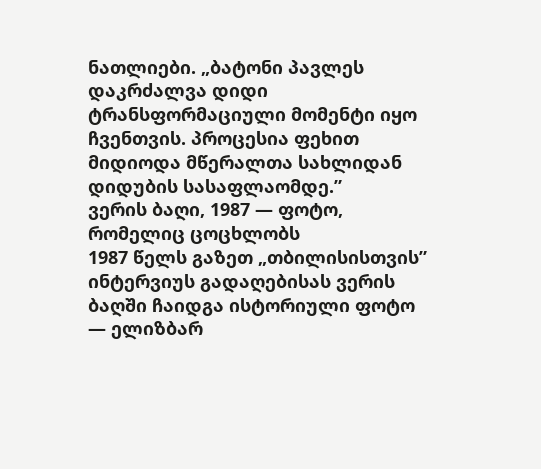ნათლიები. „ბატონი პავლეს დაკრძალვა დიდი ტრანსფორმაციული მომენტი იყო ჩვენთვის. პროცესია ფეხით მიდიოდა მწერალთა სახლიდან დიდუბის სასაფლაომდე.”
ვერის ბაღი, 1987 — ფოტო, რომელიც ცოცხლობს
1987 წელს გაზეთ „თბილისისთვის” ინტერვიუს გადაღებისას ვერის ბაღში ჩაიდგა ისტორიული ფოტო — ელიზბარ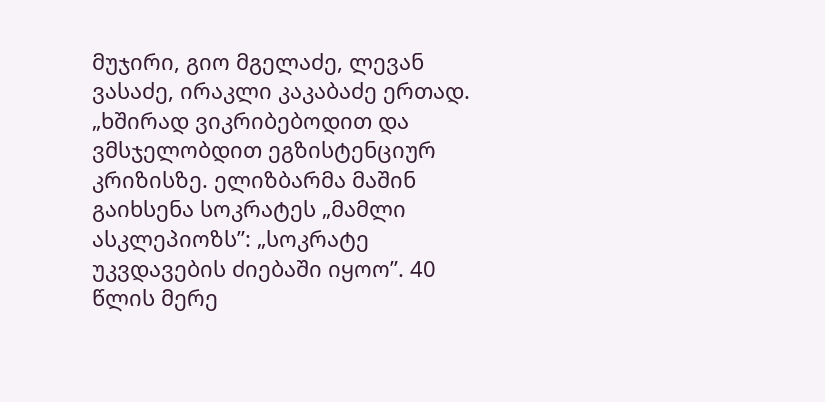მუჯირი, გიო მგელაძე, ლევან ვასაძე, ირაკლი კაკაბაძე ერთად. „ხშირად ვიკრიბებოდით და ვმსჯელობდით ეგზისტენციურ კრიზისზე. ელიზბარმა მაშინ გაიხსენა სოკრატეს „მამლი ასკლეპიოზს”: „სოკრატე უკვდავების ძიებაში იყოო”. 40 წლის მერე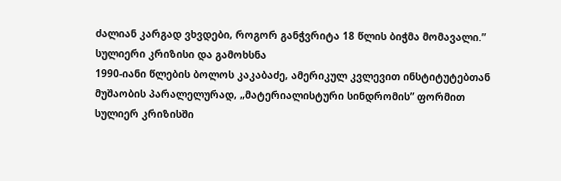ძალიან კარგად ვხვდები, როგორ განჭვრიტა 18 წლის ბიჭმა მომავალი.”
სულიერი კრიზისი და გამოხსნა
1990-იანი წლების ბოლოს კაკაბაძე, ამერიკულ კვლევით ინსტიტუტებთან მუშაობის პარალელურად, „მატერიალისტური სინდრომის” ფორმით სულიერ კრიზისში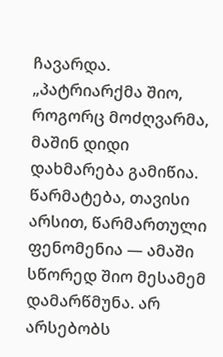ჩავარდა. „პატრიარქმა შიო, როგორც მოძღვარმა, მაშინ დიდი დახმარება გამიწია. წარმატება, თავისი არსით, წარმართული ფენომენია — ამაში სწორედ შიო მესამემ დამარწმუნა. არ არსებობს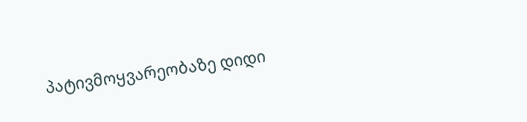პატივმოყვარეობაზე დიდი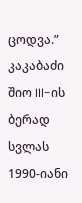ცოდვა.”
კაკაბაძი შიო III-ის ბერად სვლას 1990-იანი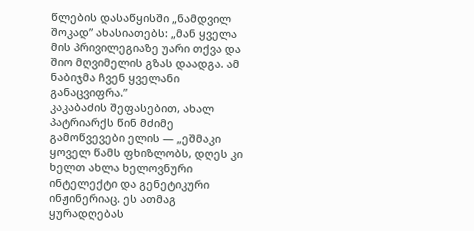წლების დასაწყისში „ნამდვილ შოკად” ახასიათებს: „მან ყველა მის პრივილეგიაზე უარი თქვა და შიო მღვიმელის გზას დაადგა. ამ ნაბიჯმა ჩვენ ყველანი განაცვიფრა.”
კაკაბაძის შეფასებით, ახალ პატრიარქს წინ მძიმე გამოწვევები ელის — „ეშმაკი ყოველ წამს ფხიზლობს, დღეს კი ხელთ ახლა ხელოვნური ინტელექტი და გენეტიკური ინჟინერიაც. ეს ათმაგ ყურადღებას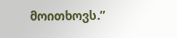მოითხოვს.”